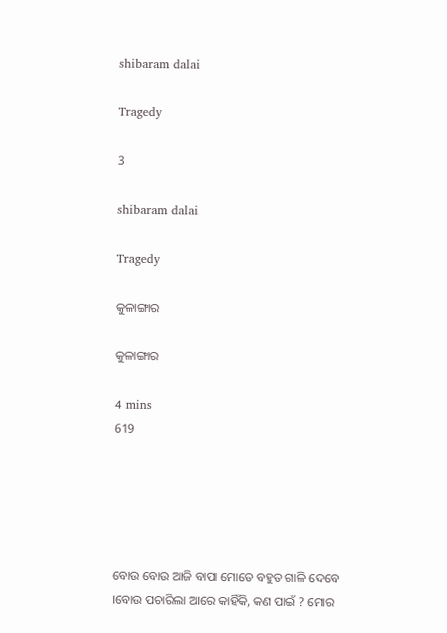shibaram dalai

Tragedy

3

shibaram dalai

Tragedy

କୁଳାଙ୍ଗାର

କୁଳାଙ୍ଗାର

4 mins
619





ବୋଉ ବୋଉ ଆଜି ବାପା ମୋତେ ବହୁତ ଗାଳି ଦେବେ ।ବୋଉ ପଚାରିଲା ଆରେ କାହିଁକି, କଣ ପାଇଁ ? ମୋର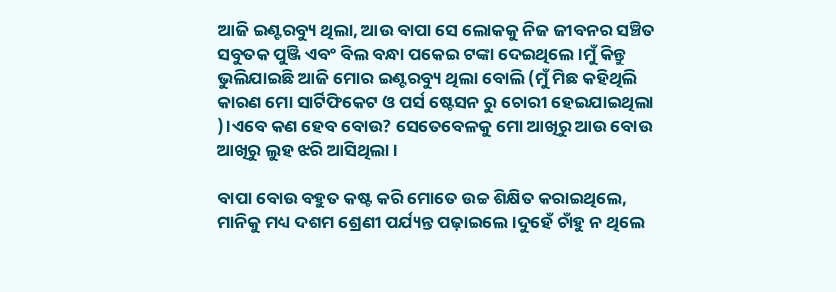ଆଜି ଇଣ୍ଟରବ୍ୟୁ ଥିଲା, ଆଉ ବାପା ସେ ଲୋକକୁ ନିଜ ଜୀବନର ସଞ୍ଚିତ ସବୁତକ ପୁଞ୍ଜି ଏବଂ ବିଲ ବନ୍ଧା ପକେଇ ଟଙ୍କା ଦେଇଥିଲେ ।ମୁଁ କିନ୍ତୁ ଭୁଲିଯାଇଛି ଆଜି ମୋର ଇଣ୍ଟରବ୍ୟୁ ଥିଲା ବୋଲି (ମୁଁ ମିଛ କହିଥିଲି କାରଣ ମୋ ସାର୍ଟିଫିକେଟ ଓ ପର୍ସ ଷ୍ଟେସନ ରୁ ଚୋରୀ ହେଇଯାଇଥିଲା )।ଏବେ କଣ ହେବ ବୋଉ? ସେତେବେଳକୁ ମୋ ଆଖିରୁ ଆଉ ବୋଉ ଆଖିରୁ ଲୁହ ଝରି ଆସିଥିଲା ।

ବାପା ବୋଉ ବହୁତ କଷ୍ଟ କରି ମୋତେ ଉଚ୍ଚ ଶିକ୍ଷିତ କରାଇଥିଲେ, ମାନିକୁ ମଧ୍ୟ ଦଶମ ଶ୍ରେଣୀ ପର୍ଯ୍ୟନ୍ତ ପଢ଼ାଇଲେ ।ଦୁହେଁ ଚାଁହୁ ନ ଥିଲେ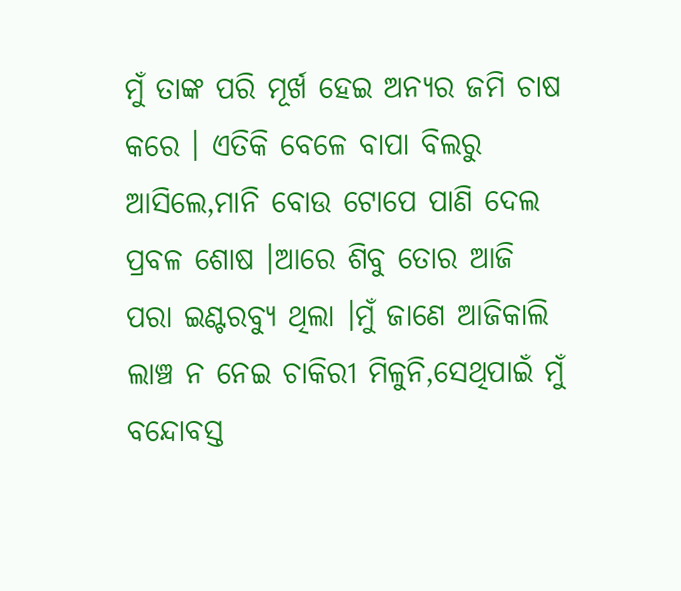ମୁଁ ତାଙ୍କ ପରି ମୂର୍ଖ ହେଇ ଅନ୍ୟର ଜମି ଚାଷ କରେ । ଏତିକି ବେଳେ ବାପା ବିଲରୁ ଆସିଲେ,ମାନି ବୋଉ ଟୋପେ ପାଣି ଦେଲ ପ୍ରବଳ ଶୋଷ ।ଆରେ ଶିବୁ ତୋର ଆଜି ପରା ଇଣ୍ଟରବ୍ୟୁ ଥିଲା ।ମୁଁ ଜାଣେ ଆଜିକାଲି ଲାଞ୍ଚ ନ ନେଇ ଚାକିରୀ ମିଳୁନି,ସେଥିପାଇଁ ମୁଁ ବନ୍ଦୋବସ୍ତ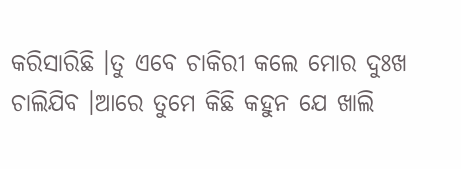କରିସାରିଛି ।ତୁ ଏବେ ଚାକିରୀ କଲେ ମୋର ଦୁଃଖ ଚାଲିଯିବ ।ଆରେ ତୁମେ କିଛି କହୁନ ଯେ ଖାଲି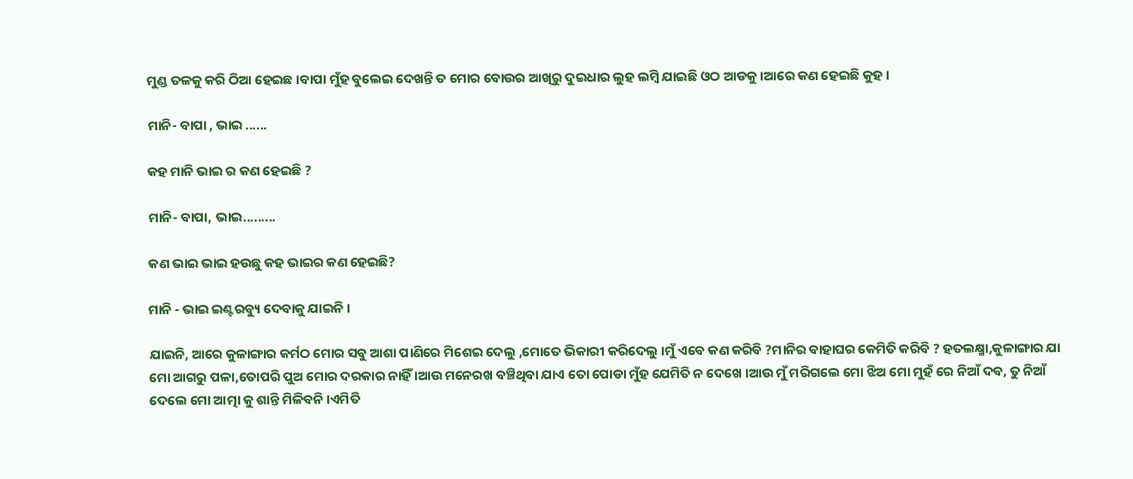ମୁଣ୍ଡ ତଳକୁ କରି ଠିଆ ହେଇଛ ।ବାପା ମୁଁହ ବୁଲେଇ ଦେଖନ୍ତି ତ ମୋର ବୋଉର ଆଖିରୁ ଦୁଇଧାର ଲୁହ ଲମ୍ବି ଯାଇଛି ଓଠ ଆଡକୁ ।ଆରେ କଣ ହେଇଛି କୁହ ।

ମାନି- ବାପା , ଭାଇ ......

କହ ମାନି ଭାଇ ର କଣ ହେଇଛି ?

ମାନି- ବାପା, ଭାଇ.........

କଣ ଭାଇ ଭାଇ ହଉଛୁ କହ ଭାଇର କଣ ହେଇଛି?

ମାନି - ଭାଇ ଇଣ୍ଟରବ୍ୟୁ ଦେବାକୁ ଯାଇନି ।

ଯାଇନି, ଆରେ କୁଳାଙ୍ଗାର କର୍ମଠ ମୋର ସବୁ ଆଶା ପାଣିରେ ମିଶେଇ ଦେଲୁ ,ମୋତେ ଭିକାରୀ କରିଦେଲୁ ।ମୁଁ ଏବେ କଣ କରିବି ?ମାନିର ବାହାଘର କେମିତି କରିବି ? ହତଲକ୍ଷ୍ମା,କୁଳାଙ୍ଗାର ଯା ମୋ ଆଗରୁ ପଳା,ତୋପରି ପୁଅ ମୋର ଦରକାର ନାହିଁ ।ଆଉ ମନେରଖ ବଞ୍ଚିଥିବା ଯାଏ ତୋ ପୋଡା ମୁଁହ ଯେମିତି ନ ଦେଖେ ।ଆଉ ମୁଁ ମରିଗଲେ ମୋ ଝିଅ ମୋ ମୁହଁ ରେ ନିଆଁ ଦବ, ତୁ ନିଆଁ ଦେଲେ ମୋ ଆତ୍ମା କୁ ଶାନ୍ତି ମିଳିବନି ।ଏମିତି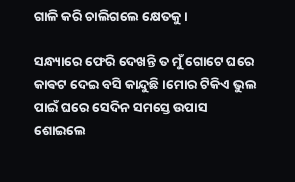ଗାଳି କରି ଚାଲିଗଲେ କ୍ଷେତକୁ ।

ସନ୍ଧ୍ୟାରେ ଫେରି ଦେଖନ୍ତି ତ ମୁଁ ଗୋଟେ ଘରେ କାଵଟ ଦେଇ ବସି କାନ୍ଦୁଛି ।ମୋର ଟିକିଏ ଭୁଲ ପାଇଁ ଘରେ ସେଦିନ ସମସ୍ତେ ଉପାସ ଶୋଇଲେ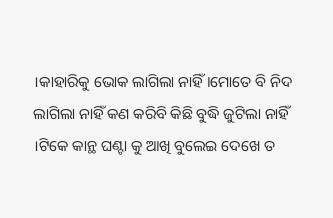।କାହାରିକୁ ଭୋକ ଲାଗିଲା ନାହିଁ।ମୋତେ ବି ନିଦ ଲାଗିଲା ନାହିଁ କଣ କରିବି କିଛି ବୁଦ୍ଧି ଜୁଟିଲା ନାହିଁ ।ଟିକେ କାନ୍ଥ ଘଣ୍ଟା କୁ ଆଖି ବୁଲେଇ ଦେଖେ ତ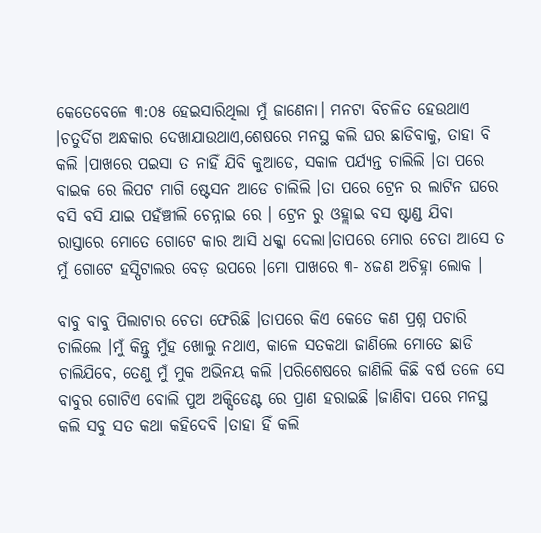କେତେବେଳେ ୩:୦୫ ହେଇସାରିଥିଲା ମୁଁ ଜାଣେନା। ମନଟା ବିଚଳିତ ହେଉଥାଏ ।ଚତୁର୍ଦିଗ ଅନ୍ଧକାର ଦେଖାଯାଉଥାଏ,ଶେଷରେ ମନସ୍ଥ କଲି ଘର ଛାଡିବାକୁ, ତାହା ବି କଲି ।ପାଖରେ ପଇସା ତ ନାହିଁ ଯିବି କୁଆଡେ, ସକାଳ ପର୍ଯ୍ୟନ୍ତ ଚାଲିଲି ।ତା ପରେ ବାଇକ ରେ ଲିପଟ ମାଗି ଷ୍ଟେସନ ଆଡେ ଚାଲିଲି ।ତା ପରେ ଟ୍ରେନ ର ଲାଟିନ ଘରେ ବସି ବସି ଯାଇ ପହଁଞ୍ଚୀଲି ଚେନ୍ନାଇ ରେ । ଟ୍ରେନ ରୁ ଓହ୍ଲାଇ ବସ ଷ୍ଟାଣ୍ଡ ଯିବା ରାସ୍ତାରେ ମୋତେ ଗୋଟେ କାର ଆସି ଧକ୍କା ଦେଲା।ତାପରେ ମୋର ଚେତା ଆସେ ତ ମୁଁ ଗୋଟେ ହସ୍ପିଟାଲର ବେଡ଼ ଉପରେ ।ମୋ ପାଖରେ ୩- ୪ଜଣ ଅଚିହ୍ନା ଲୋକ ।

ବାବୁ ବାବୁ ପିଲାଟାର ଚେତା ଫେରିଛି ।ତାପରେ କିଏ କେତେ କଣ ପ୍ରଶ୍ନ ପଚାରି ଚାଲିଲେ ।ମୁଁ କିନ୍ତୁ ମୁଁହ ଖୋଲୁ ନଥାଏ, କାଳେ ସତକଥା ଜାଣିଲେ ମୋତେ ଛାଡି ଚାଲିଯିବେ, ତେଣୁ ମୁଁ ମୁକ ଅଭିନୟ କଲି ।ପରିଶେଷରେ ଜାଣିଲି କିଛି ବର୍ଷ ତଳେ ସେ ବାବୁର ଗୋଟିଏ ବୋଲି ପୁଅ ଅକ୍ସିଡେଣ୍ଟ ରେ ପ୍ରାଣ ହରାଇଛି ।ଜାଣିବା ପରେ ମନସ୍ଥ କଲି ସବୁ ସତ କଥା କହିଦେବି ।ତାହା ହିଁ କଲି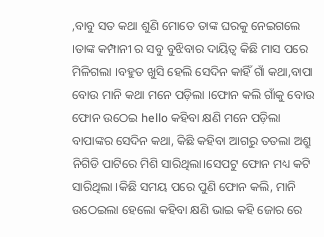,ବାବୁ ସତ କଥା ଶୁଣି ମୋତେ ତାଙ୍କ ଘରକୁ ନେଇଗଲେ ।ତାଙ୍କ କମ୍ପାନୀ ର ସବୁ ବୁଝିବାର ଦାୟିତ୍ୱ କିଛି ମାସ ପରେ ମିଳିଗଲା ।ବହୁତ ଖୁସି ହେଲି ସେଦିନ କାହିଁ ଗାଁ କଥା,ବାପା ବୋଉ ମାନି କଥା ମନେ ପଡ଼ିଲା ।ଫୋନ କଲି ଗାଁକୁ ବୋଉ ଫୋନ ଉଠେଇ hello କହିବା କ୍ଷଣି ମନେ ପଡ଼ିଲା ବାପାଙ୍କର ସେଦିନ କଥା, କିଛି କହିବା ଆଗରୁ ତତଲା ଅଶ୍ରୁ ନିଗିଡି ପାଟିରେ ମିଶି ସାରିଥିଲା।ସେପଟୁ ଫୋନ ମଧ୍ୟ କଟି ସାରିଥିଲା ।କିଛି ସମୟ ପରେ ପୁଣି ଫୋନ କଲି, ମାନି ଉଠେଇଲା ହେଲୋ କହିବା କ୍ଷଣି ଭାଇ କହି ଜୋର ରେ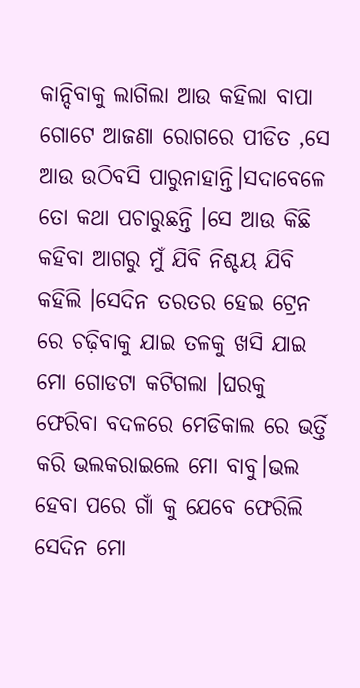କାନ୍ଦିବାକୁ ଲାଗିଲା ଆଉ କହିଲା ବାପା ଗୋଟେ ଆଜଣା ରୋଗରେ ପୀଡିତ ,ସେ ଆଉ ଉଠିବସି ପାରୁନାହାନ୍ତି।ସଦାବେଳେ ତୋ କଥା ପଚାରୁଛନ୍ତି ।ସେ ଆଉ କିଛି କହିବା ଆଗରୁ ମୁଁ ଯିବି ନିଶ୍ଚୟ ଯିବି କହିଲି ।ସେଦିନ ତରତର ହେଇ ଟ୍ରେନ ରେ ଚଢ଼ିବାକୁ ଯାଇ ତଳକୁ ଖସି ଯାଇ ମୋ ଗୋଡଟା କଟିଗଲା ।ଘରକୁ ଫେରିବା ବଦଳରେ ମେଡିକାଲ ରେ ଭର୍ତ୍ତି କରି ଭଲକରାଇଲେ ମୋ ବାବୁ।ଭଲ ହେବା ପରେ ଗାଁ କୁ ଯେବେ ଫେରିଲି ସେଦିନ ମୋ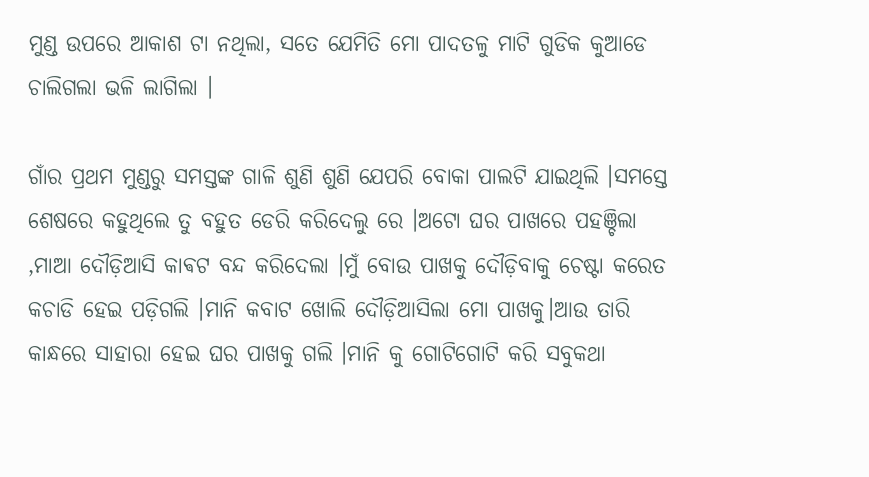ମୁଣ୍ଡ ଉପରେ ଆକାଶ ଟା ନଥିଲା, ସତେ ଯେମିତି ମୋ ପାଦତଳୁ ମାଟି ଗୁଡିକ କୁଆଡେ ଚାଲିଗଲା ଭଳି ଲାଗିଲା ।

ଗାଁର ପ୍ରଥମ ମୁଣ୍ଡରୁ ସମସ୍ତଙ୍କ ଗାଳି ଶୁଣି ଶୁଣି ଯେପରି ବୋକା ପାଲଟି ଯାଇଥିଲି ।ସମସ୍ତେ ଶେଷରେ କହୁଥିଲେ ତୁ ବହୁତ ଡେରି କରିଦେଲୁ ରେ ।ଅଟୋ ଘର ପାଖରେ ପହଞ୍ଚିଲା ,ମାଆ ଦୌଡ଼ିଆସି କାଵଟ ବନ୍ଦ କରିଦେଲା ।ମୁଁ ବୋଉ ପାଖକୁ ଦୌଡ଼ିବାକୁ ଚେଷ୍ଟା କରେତ କଚାଡି ହେଇ ପଡ଼ିଗଲି ।ମାନି କବାଟ ଖୋଲି ଦୌଡ଼ିଆସିଲା ମୋ ପାଖକୁ।ଆଉ ତାରି କାନ୍ଧରେ ସାହାରା ହେଇ ଘର ପାଖକୁ ଗଲି ।ମାନି କୁ ଗୋଟିଗୋଟି କରି ସବୁକଥା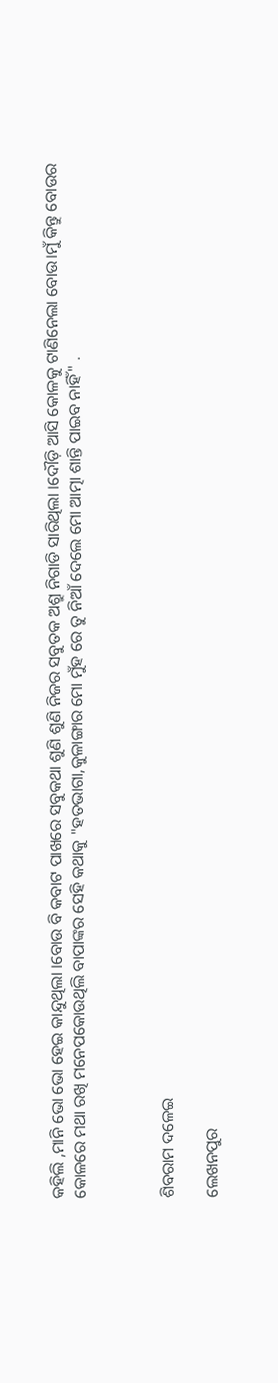କହିଲି ,ମାନି ଭୋ ଭୋ ହେଇ କାନ୍ଦୁଥିଲା ।ବୋଉ ବି କବାଟ ପାଖରେ ସବୁକଥା ଶୁଣି ଶୁଣି ନିଜର ସବୁତକ ଅଶ୍ରୁ ନିଗାଡି ସାରିଥିଲା ।ଦୌଡ଼ି ଆସି କୋଳକୁ ଟାଣିନେଲା ବୋଉ।ମୁଁ କିନ୍ତୁ ବୋଉର କୋଳରେ ମଥା ରଖି ମନେପକୋଉଥିଲି ବାପାଙ୍କର ସେହି କଥାକୁ "ହତଭାଗା,କୁଳାଙ୍ଗାର ମୋ ମୁଁହ ରେ ତୁ ନିଆଁ ଦେଲେ ମୋ ଆତ୍ମା ଶାନ୍ତି ପାଇବ ନାହିଁ" .



ଶିବରାମ ଦଳେଇ

ଲେଖନପୁର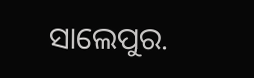ସାଲେପୁର.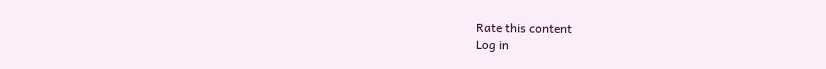Rate this content
Log in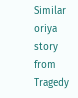Similar oriya story from Tragedy